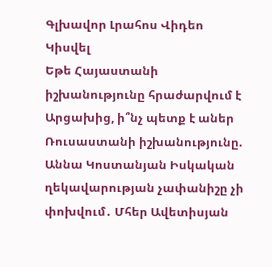Գլխավոր Լրահոս Վիդեո Կիսվել
Եթե Հայաստանի իշխանությունը հրաժարվում է Արցախից, ի՞նչ պետք է աներ Ռուսաստանի իշխանությունը. Աննա Կոստանյան Իսկական ղեկավարության չափանիշը չի փոխվում․ Մհեր Ավետիսյան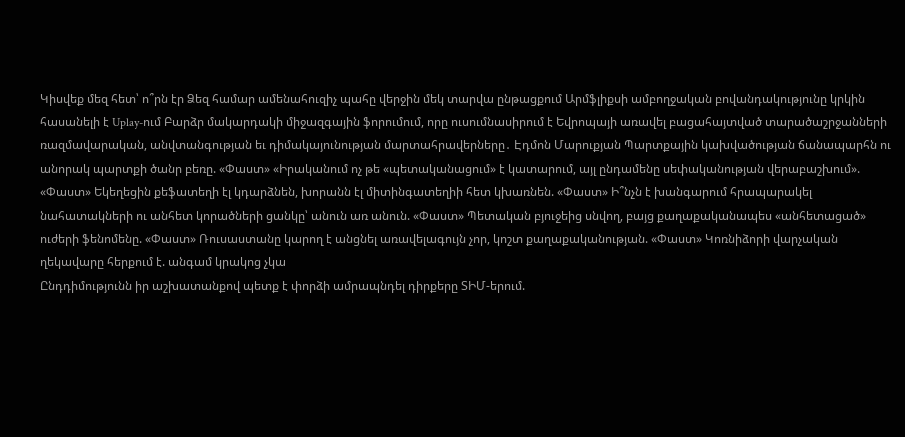Կիսվեք մեզ հետ՝ ո՞րն էր Ձեզ համար ամենահուզիչ պահը վերջին մեկ տարվա ընթացքում Արմֆլիքսի ամբողջական բովանդակությունը կրկին հասանելի է Uplay-ում Բարձր մակարդակի միջազգային ֆորումում, որը ուսումնասիրում է Եվրոպայի առավել բացահայտված տարածաշրջանների ռազմավարական, անվտանգության եւ դիմակայունության մարտահրավերները․ Էդմոն Մարուքյան Պարտքային կախվածության ճանապարհն ու անորակ պարտքի ծանր բեռը. «Փաստ» «Իրականում ոչ թե «պետականացում» է կատարում, այլ ընդամենը սեփականության վերաբաշխում». «Փաստ» Եկեղեցին քեֆատեղի էլ կդարձնեն, խորանն էլ միտինգատեղիի հետ կխառնեն. «Փաստ» Ի՞նչն է խանգարում հրապարակել նահատակների ու անհետ կորածների ցանկը՝ անուն առ անուն. «Փաստ» Պետական բյուջեից սնվող, բայց քաղաքականապես «անհետացած» ուժերի ֆենոմենը. «Փաստ» Ռուսաստանը կարող է անցնել առավելագույն չոր, կոշտ քաղաքականության. «Փաստ» Կոռնիձորի վարչական ղեկավարը հերքում է. անգամ կրակոց չկա
Ընդդիմությունն իր աշխատանքով պետք է փորձի ամրապնդել դիրքերը ՏԻՄ-երում.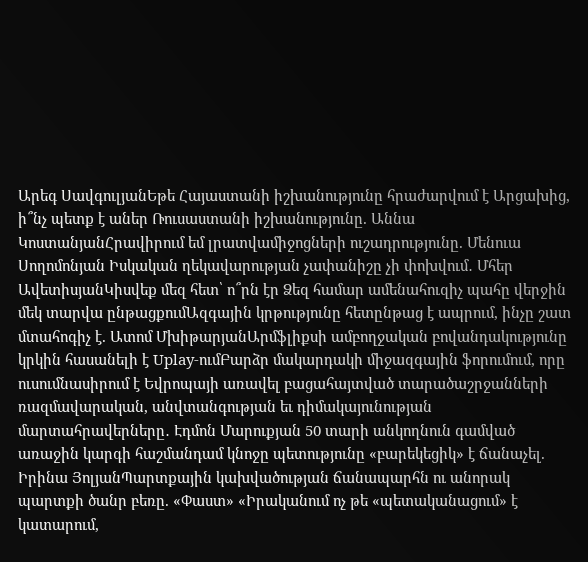Արեգ ՍավգուլյանԵթե Հայաստանի իշխանությունը հրաժարվում է Արցախից, ի՞նչ պետք է աներ Ռուսաստանի իշխանությունը. Աննա ԿոստանյանՀրավիրում եմ լրատվամիջոցների ուշադրությունը. Մենուա Սողոմոնյան Իսկական ղեկավարության չափանիշը չի փոխվում․ Մհեր ԱվետիսյանԿիսվեք մեզ հետ՝ ո՞րն էր Ձեզ համար ամենահուզիչ պահը վերջին մեկ տարվա ընթացքումԱզգային կրթությունը հետընթաց է ապրում, ինչը շատ մտահոգիչ է. Ատոմ ՄխիթարյանԱրմֆլիքսի ամբողջական բովանդակությունը կրկին հասանելի է Uplay-ումԲարձր մակարդակի միջազգային ֆորումում, որը ուսումնասիրում է Եվրոպայի առավել բացահայտված տարածաշրջանների ռազմավարական, անվտանգության եւ դիմակայունության մարտահրավերները․ Էդմոն Մարուքյան 50 տարի անկողնուն գամված առաջին կարգի հաշմանդամ կնոջը պետությունը «բարեկեցիկ» է ճանաչել. Իրինա ՅոլյանՊարտքային կախվածության ճանապարհն ու անորակ պարտքի ծանր բեռը. «Փաստ» «Իրականում ոչ թե «պետականացում» է կատարում,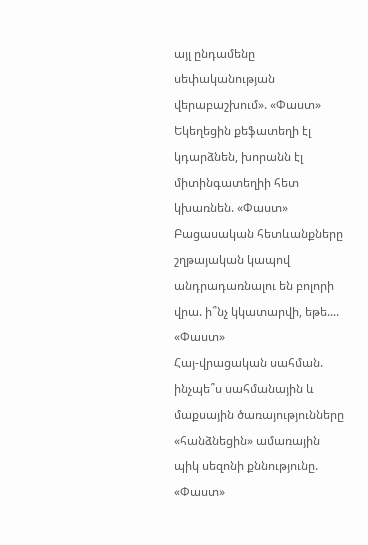այլ ընդամենը սեփականության վերաբաշխում». «Փաստ» Եկեղեցին քեֆատեղի էլ կդարձնեն, խորանն էլ միտինգատեղիի հետ կխառնեն. «Փաստ»
Բացասական հետևանքները շղթայական կապով անդրադառնալու են բոլորի վրա. ի՞նչ կկատարվի, եթե.... «Փաստ»
Հայ-վրացական սահման. ինչպե՞ս սահմանային և մաքսային ծառայությունները «հանձնեցին» ամառային պիկ սեզոնի քննությունը. «Փաստ»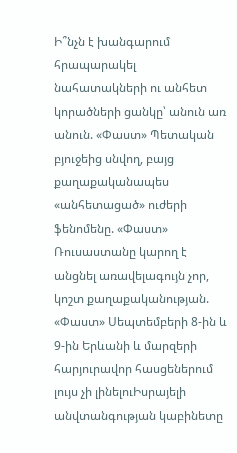Ի՞նչն է խանգարում հրապարակել նահատակների ու անհետ կորածների ցանկը՝ անուն առ անուն. «Փաստ» Պետական բյուջեից սնվող, բայց քաղաքականապես «անհետացած» ուժերի ֆենոմենը. «Փաստ» Ռուսաստանը կարող է անցնել առավելագույն չոր, կոշտ քաղաքականության. «Փաստ» Սեպտեմբերի 8-ին և 9-ին Երևանի և մարզերի հարյուրավոր հասցեներում լույս չի լինելուԻսրայելի անվտանգության կաբինետը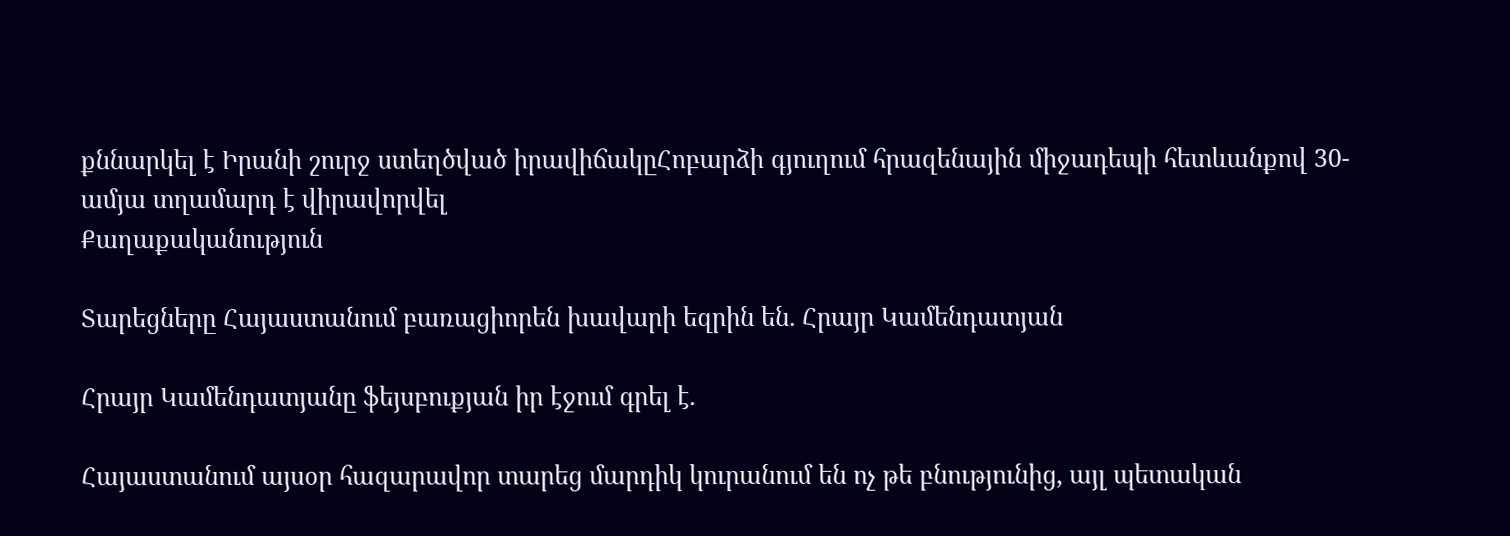քննարկել է Իրանի շուրջ ստեղծված իրավիճակըՀոբարձի գյուղում հրազենային միջադեպի հետևանքով 30-ամյա տղամարդ է վիրավորվել
Քաղաքականություն

Տարեցները Հայաստանում բառացիորեն խավարի եզրին են. Հրայր Կամենդատյան

Հրայր Կամենդատյանը ֆեյսբուքյան իր էջում գրել է.

Հայաստանում այսօր հազարավոր տարեց մարդիկ կուրանում են ոչ թե բնությունից, այլ պետական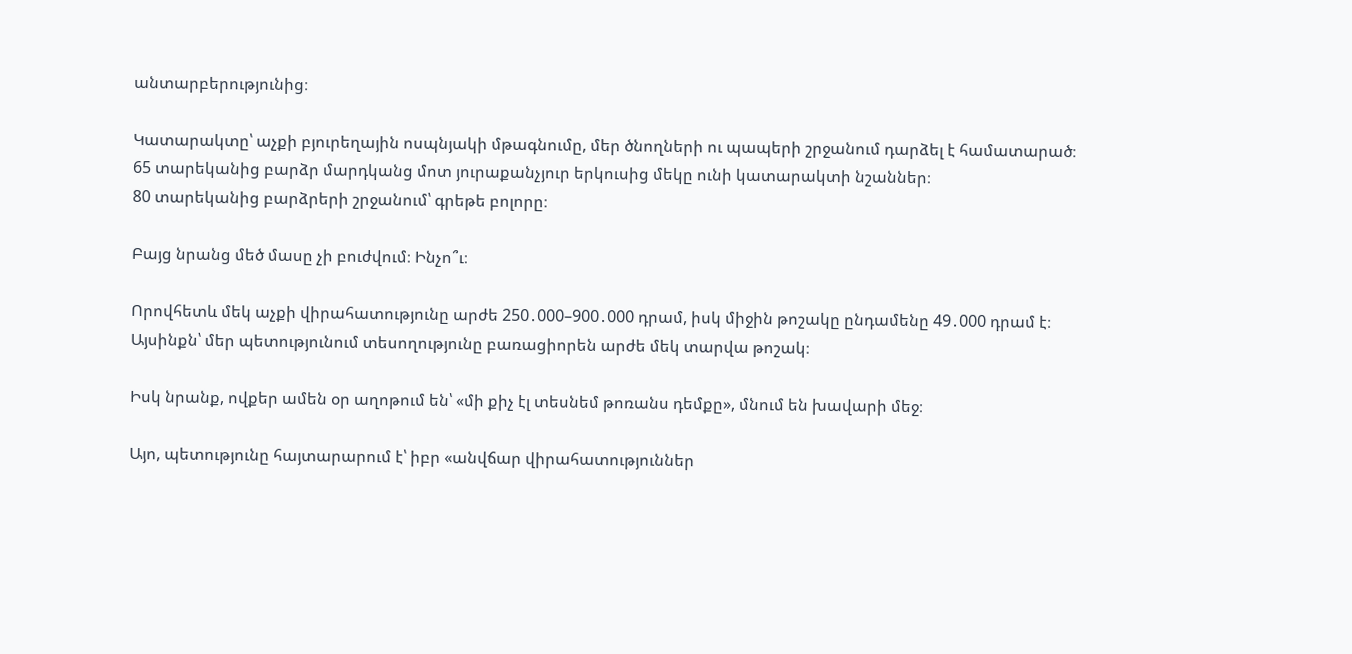անտարբերությունից։

Կատարակտը՝ աչքի բյուրեղային ոսպնյակի մթագնումը, մեր ծնողների ու պապերի շրջանում դարձել է համատարած։
65 տարեկանից բարձր մարդկանց մոտ յուրաքանչյուր երկուսից մեկը ունի կատարակտի նշաններ։
80 տարեկանից բարձրերի շրջանում՝ գրեթե բոլորը։

Բայց նրանց մեծ մասը չի բուժվում։ Ինչո՞ւ։

Որովհետև մեկ աչքի վիրահատությունը արժե 250․000–900․000 դրամ, իսկ միջին թոշակը ընդամենը 49․000 դրամ է։
Այսինքն՝ մեր պետությունում տեսողությունը բառացիորեն արժե մեկ տարվա թոշակ։

Իսկ նրանք, ովքեր ամեն օր աղոթում են՝ «մի քիչ էլ տեսնեմ թոռանս դեմքը», մնում են խավարի մեջ։

Այո, պետությունը հայտարարում է՝ իբր «անվճար վիրահատություններ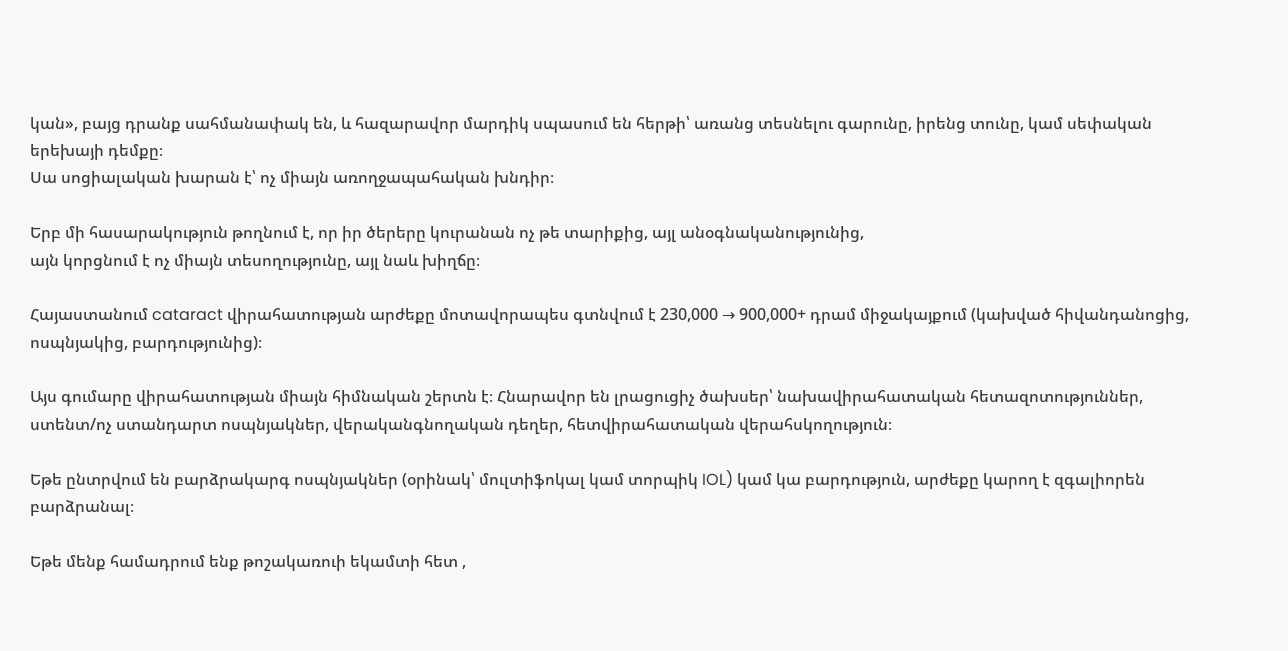կան», բայց դրանք սահմանափակ են, և հազարավոր մարդիկ սպասում են հերթի՝ առանց տեսնելու գարունը, իրենց տունը, կամ սեփական երեխայի դեմքը։
Սա սոցիալական խարան է՝ ոչ միայն առողջապահական խնդիր։

Երբ մի հասարակություն թողնում է, որ իր ծերերը կուրանան ոչ թե տարիքից, այլ անօգնականությունից,
այն կորցնում է ոչ միայն տեսողությունը, այլ նաև խիղճը։

Հայաստանում cataract վիրահատության արժեքը մոտավորապես գտնվում է 230,000 → 900,000+ դրամ միջակայքում (կախված հիվանդանոցից, ոսպնյակից, բարդությունից)։

Այս գումարը վիրահատության միայն հիմնական շերտն է։ Հնարավոր են լրացուցիչ ծախսեր՝ նախավիրահատական հետազոտություններ, ստենտ/ոչ ստանդարտ ոսպնյակներ, վերականգնողական դեղեր, հետվիրահատական վերահսկողություն։

Եթե ընտրվում են բարձրակարգ ոսպնյակներ (օրինակ՝ մուլտիֆոկալ կամ տորպիկ IOL) կամ կա բարդություն, արժեքը կարող է զգալիորեն բարձրանալ։

Եթե մենք համադրում ենք թոշակառուի եկամտի հետ ,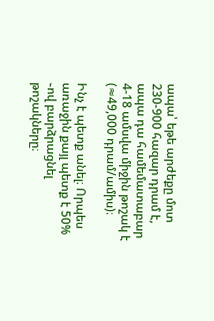ապա՝ եթե արժեքը մոտ 230-900 հազար դրամ է, ապա դա համեմատաբար 4-18 ամսվա միջին թոշակ է (≈49,000 դրամ/ամիս)։

Ինչ է պետք անել։ Որպես առաջին քայլ պետք է 50% ֊ով բարձրացնել թոշակները։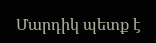Մարդիկ պետք է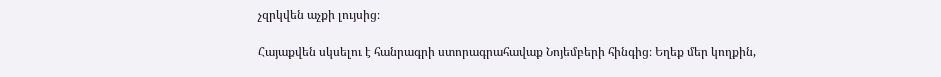չզրկվեն աչքի լույսից։

Հայաքվեն սկսելու է հանրագրի ստորագրահավաք Նոյեմբերի հինգից։ Եղեք մեր կողքին,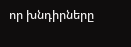որ խնդիրները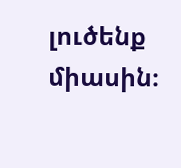լուծենք միասին։